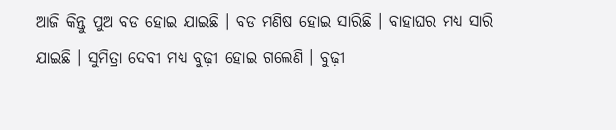ଆଜି କିନ୍ତୁ ପୁଅ ବଡ ହୋଇ ଯାଇଛି । ବଡ ମଣିଷ ହୋଇ ସାରିଛି । ବାହାଘର ମଧ୍ୟ ସାରି ଯାଇଛି । ସୁମିତ୍ରା ଦେବୀ ମଧ୍ୟ ବୁଢ଼ୀ ହୋଇ ଗଲେଣି । ବୁଢ଼ୀ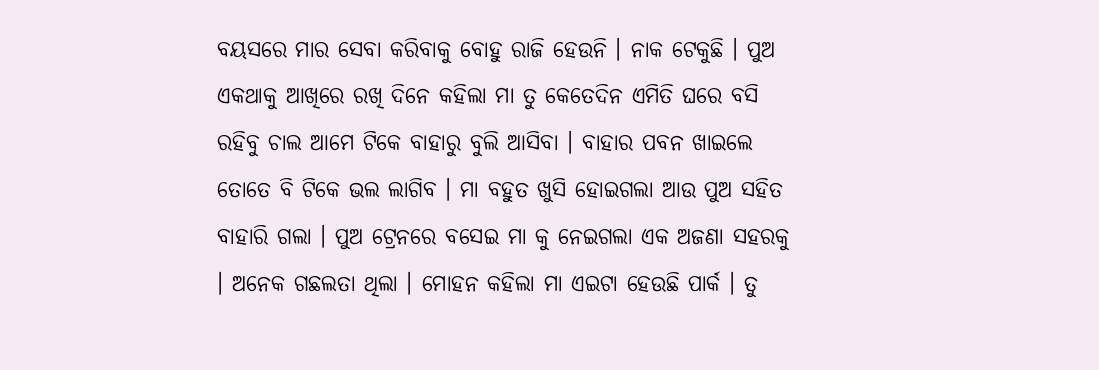ବୟସରେ ମାର ସେବା କରିବାକୁ ବୋହୁ ରାଜି ହେଉନି । ନାକ ଟେକୁଛି । ପୁଅ ଏକଥାକୁ ଆଖିରେ ରଖି ଦିନେ କହିଲା ମା ତୁ କେତେଦିନ ଏମିତି ଘରେ ବସି ରହିବୁ ଚାଲ ଆମେ ଟିକେ ବାହାରୁ ବୁଲି ଆସିବା । ବାହାର ପବନ ଖାଇଲେ ତୋତେ ବି ଟିକେ ଭଲ ଲାଗିବ । ମା ବହୁତ ଖୁସି ହୋଇଗଲା ଆଉ ପୁଅ ସହିତ ବାହାରି ଗଲା । ପୁଅ ଟ୍ରେନରେ ବସେଇ ମା କୁ ନେଇଗଲା ଏକ ଅଜଣା ସହରକୁ । ଅନେକ ଗଛଲତା ଥିଲା । ମୋହନ କହିଲା ମା ଏଇଟା ହେଉଛି ପାର୍କ । ତୁ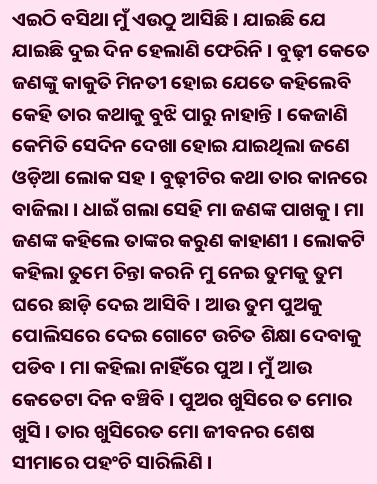ଏଇଠି ବସିଥା ମୁଁ ଏଉଠୁ ଆସିଛି । ଯାଇଛି ଯେ ଯାଇଛି ଦୁଇ ଦିନ ହେଲାଣି ଫେରିନି । ବୁଢ଼ୀ କେତେ ଜଣଙ୍କୁ କାକୁତି ମିନତୀ ହୋଇ ଯେତେ କହିଲେବି କେହି ତାର କଥାକୁ ବୁଝି ପାରୁ ନାହାନ୍ତି । କେଜାଣି କେମିତି ସେଦିନ ଦେଖା ହୋଇ ଯାଇଥିଲା ଜଣେ ଓଡ଼ିଆ ଲୋକ ସହ । ବୁଢ଼ୀଟିର କଥା ତାର କାନରେ ବାଜିଲା । ଧାଇଁ ଗଲା ସେହି ମା ଜଣଙ୍କ ପାଖକୁ । ମା ଜଣଙ୍କ କହିଲେ ତାଙ୍କର କରୁଣ କାହାଣୀ । ଲୋକଟି କହିଲା ତୁମେ ଚିନ୍ତା କରନି ମୁ ନେଇ ତୁମକୁ ତୁମ ଘରେ ଛାଡ଼ି ଦେଇ ଆସିବି । ଆଉ ତୁମ ପୁଅକୁ ପୋଲିସରେ ଦେଇ ଗୋଟେ ଉଚିତ ଶିକ୍ଷା ଦେବାକୁ ପଡିବ । ମା କହିଲା ନାହିଁରେ ପୁଅ । ମୁଁ ଆଉ କେତେଟା ଦିନ ବଞ୍ଚିବି । ପୁଅର ଖୁସିରେ ତ ମୋର ଖୁସି । ତାର ଖୁସିରେତ ମୋ ଜୀବନର ଶେଷ ସୀମାରେ ପହଂଚି ସାରିଲିଣି ।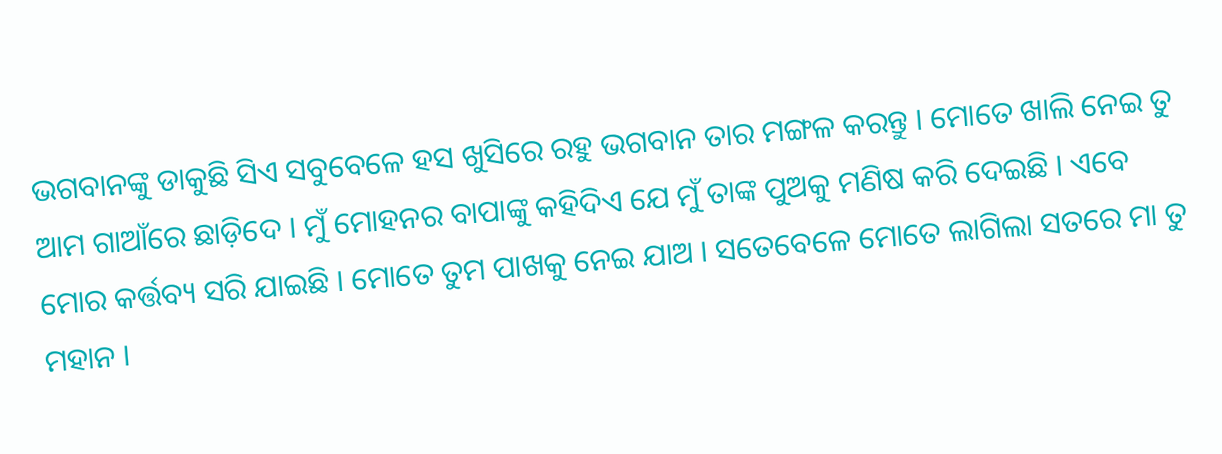ଭଗବାନଙ୍କୁ ଡାକୁଛି ସିଏ ସବୁବେଳେ ହସ ଖୁସିରେ ରହୁ ଭଗବାନ ତାର ମଙ୍ଗଳ କରନ୍ତୁ । ମୋତେ ଖାଲି ନେଇ ତୁ ଆମ ଗାଆଁରେ ଛାଡ଼ିଦେ । ମୁଁ ମୋହନର ବାପାଙ୍କୁ କହିଦିଏ ଯେ ମୁଁ ତାଙ୍କ ପୁଅକୁ ମଣିଷ କରି ଦେଇଛି । ଏବେ ମୋର କର୍ତ୍ତବ୍ୟ ସରି ଯାଇଛି । ମୋତେ ତୁମ ପାଖକୁ ନେଇ ଯାଅ । ସତେବେଳେ ମୋତେ ଲାଗିଲା ସତରେ ମା ତୁ ମହାନ ।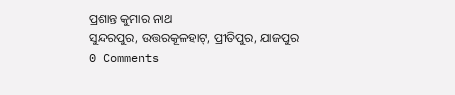ପ୍ରଶାନ୍ତ କୁମାର ନାଥ
ସୁନ୍ଦରପୁର, ଉତ୍ତରକୂଳହାଟ୍, ପ୍ରୀତିପୁର, ଯାଜପୁର
0 Comments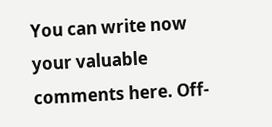You can write now your valuable comments here. Off-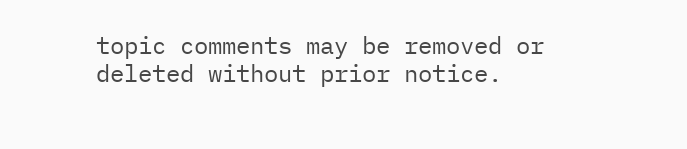topic comments may be removed or deleted without prior notice.